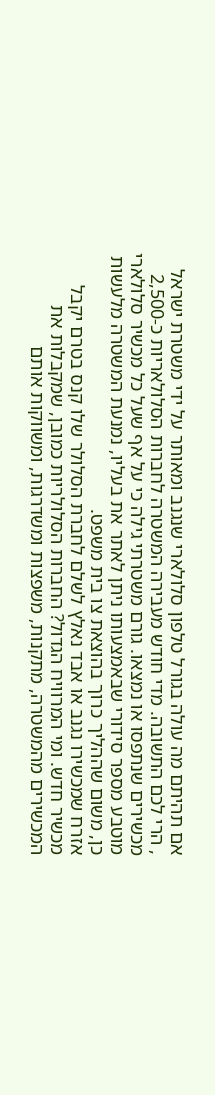אם תהיתם מה עולה בגורל טלפון סלולארי שנגנב ומאותר על ידי משטרת ישראל
, הרי לכם התשובה. מדי חודש מעבירה המשטרה לחברות הסלולאריות כ-2,500 מכשירים שנתפסו או נמצאו. גורם משטרתי גילה כי על אף שעל כל מכשיר סלולארי מוטבע מספר סידורי שבאמצעותו ניתן לאתר את בעליו, נמנעת המשטרה מלעשות כן, משום שההליך כרוך בהוצאת צו בית משפט.
אזרח שמכשירו נגנב או אבד נאלץ לשלם לחברת הסלולר שלו קנס בטרם יקבל מכשיר חדש. ומי המרוויח הגדול? החברות הסלולריות כמובן, שמקבלות את המכשירים מהמשטרה, מתקנות, משפצות ומשדרגות, ומשווקות אותם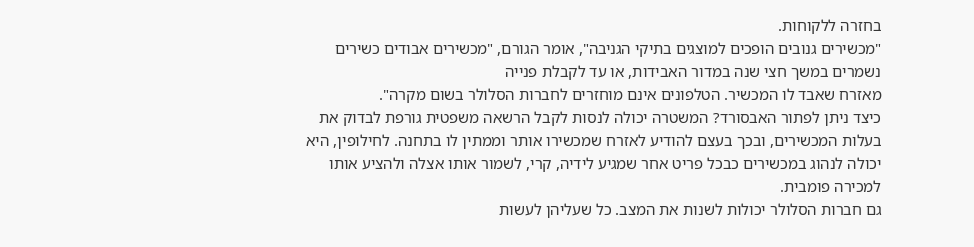בחזרה ללקוחות.
"מכשירים גנובים הופכים למוצגים בתיקי הגניבה", אומר הגורם, "מכשירים אבודים כשירים נשמרים במשך חצי שנה במדור האבידות, או עד לקבלת פנייה
מאזרח שאבד לו המכשיר. הטלפונים אינם מוחזרים לחברות הסלולר בשום מקרה".
כיצד ניתן לפתור האבסורד? המשטרה יכולה לנסות לקבל הרשאה משפטית גורפת לבדוק את בעלות המכשירים, ובכך בעצם להודיע לאזרח שמכשירו אותר וממתין לו בתחנה. לחילופין, היא יכולה לנהוג במכשירים כבכל פריט אחר שמגיע לידיה, קרי, לשמור אותו אצלה ולהציע אותו למכירה פומבית.
גם חברות הסלולר יכולות לשנות את המצב. כל שעליהן לעשות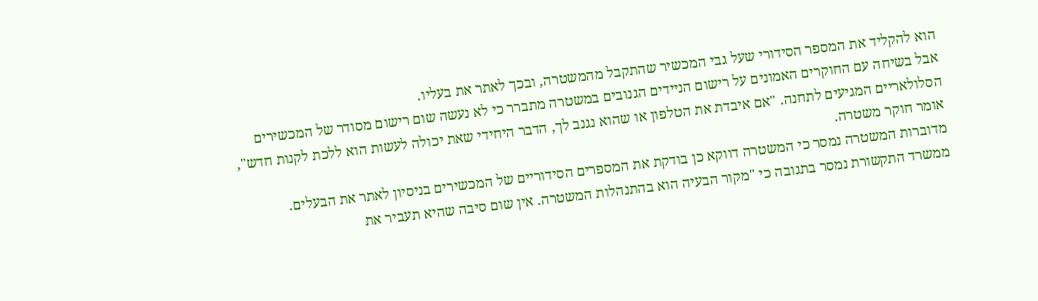הוא להקליד את המספר הסידורי שעל גבי המכשיר שהתקבל מהמשטרה, ובכך לאתר את בעליו.
אבל בשיחה עם החוקרים האמונים על רישום הניידים הגנובים במשטרה מתברר כי לא נעשה שום רישום מסודר של המכשירים הסלולאריים המגיעים לתחנה. "אם איבדת את הטלפון או שהוא נגנב לך, הדבר היחידי שאת יכולה לעשות הוא ללכת לקנות חדש", אומר חוקר משטרה.
מדוברות המשטרה נמסר כי המשטרה דווקא כן בודקת את המספרים הסידוריים של המכשירים בניסיון לאתר את הבעלים.
ממשרד התקשורת נמסר בתגובה כי "מקור הבעיה הוא בהתנהלות המשטרה. אין שום סיבה שהיא תעביר את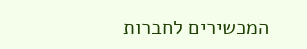המכשירים לחברות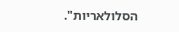הסלולאריות".